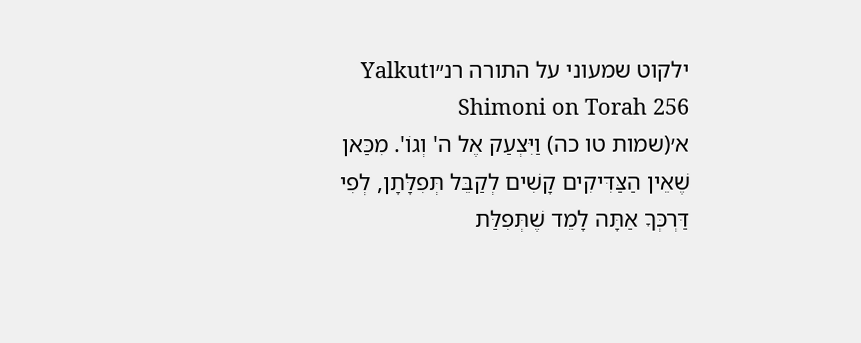ילקוט שמעוני על התורה רנ״וYalkut Shimoni on Torah 256
א׳(שמות טו כה) וַיִּצְעַק אֶל ה' וְגוֹ'. מִכַּאן שֶׁאֵין הַצַּדִּיקִים קָשִׁים לְקַבֵּל תְּפִלָּתָן, לְפִי דַּרְכְּךָ אַתָּה לָמֵד שֶׁתְּפִלַּת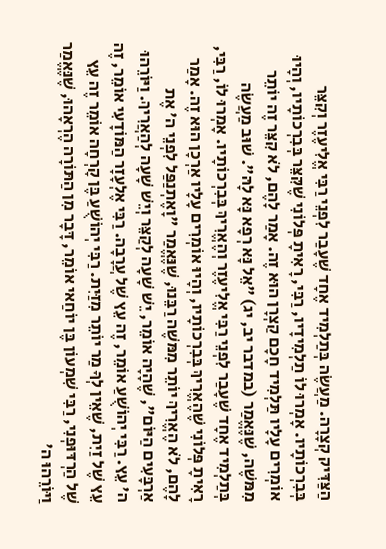הַצַּדִּיק קְצָרָה. מַעֲשֶׂה בְּתַלְמִיד אֶחָד שֶׁעָבַר לִפְנֵי רַבִּי אֱלִיעֶזֶר וְקִצֵּר בְּבִרְכוֹתָיו. אָמְרוּ לוֹ תַלְמִידָיו, רַבִּי, רָאִיתָ פְּלוֹנִי שֶׁקִּצֵּר בְּבִרְכוֹתָיו, וְהָיוּ אוֹמְרִים עָלָיו תַּלְמִיד חָכָם קַצְרָן הוּא זֶה. אָמַר לָהֶם, לֹא קִצֵּר זֶה יוֹתֵר מִמּשֶׁה, שֶׁנֶּאֱמַר (במדבר יב, יג) "אֵל נָּא רְפָא נָּא לָהּ". שׁוּב מַעֲשֶׂה בְּתַלְמִיד אֶחָד שֶׁעָבַר לִפְנֵי רַבִּי אֱלִיעֶזֶר וְהֶאֱרִיךְ בְּבִרְכוֹתָיו. אָמְרוּ לוֹ, רַבִּי, רָאִיתָ פְּלוֹנִי שֶׁהֶאֱרִיךְ בְּבִרְכוֹתָיו, וְהָיוּ אוֹמְרִים עָלָיו אַרְכָן הוּא זֶה. אָמַר לָהֶם, לֹא הֶאֱרִיךְ יוֹתֵר מִמּשֶׁה רַבֵּנוּ, שֶׁנֶּאֱמַר "וָאֶתְנַפַּל לִפְנֵי ה' אֶת אַרְבָּעִים הַיּוֹם", שֶׁהָיָה אוֹמֵר, יֵשׁ שָׁעָה לְקַצֵּר וְיֵשׁ שָׁעָה לְהַאֲרִיךְ. וַיּוֹרֵהוּ ה' עֵץ. רַבִּי יְהוֹשֻׁעַ אוֹמֵר, זֶה עֵץ שֶׁל עֲרָבָה. רַבִּי אֶלְעָזָר הַמּוֹדָעִי אוֹמֵר, זֶה עֵץ שֶׁל זַיִת, שֶׁאֵין לְךָ מַר יוֹתֵר מִזַּיִת. רַבִּי יְהוֹשֻׁעַ בֶּן קָרְחָה אוֹמֵר זֶה עֵץ שֶׁל הַרְדּוּפְנִי, רַבִּי שִׁמְעוֹן בֶּן יוֹחַאי אוֹמֵר, דָּבָר מִן הַתּוֹרָה הֶרְאָהוּ, שֶׁנֶּאֱמַר וַיּוֹרֵהוּ ה'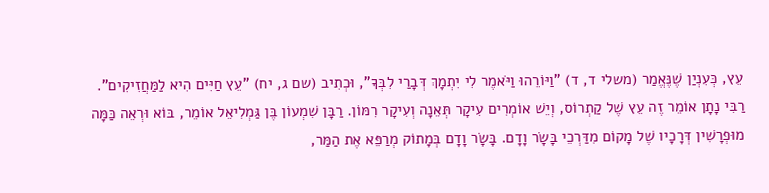עֵץ, כְּעִנְיַן שֶׁנֶּאֱמַר (משלי ד, ד) "וַיּוֹרֵהוּ וַיֹּאמֶר לִי יִתְמָךְ דְּבָרַי לִבְּךָ", וּכְתִיב (שם ג, יח) "עֵץ חַיִּים הִיא לַמַּחֲזִיקִים". רַבִּי נָתָן אוֹמֵר זֶה עֵץ שֶׁל קַתְרוֹס, וְיֵשׁ אוֹמְרִים עִיקָר תְּאֵנָה וְעִיקָר רִמּוֹן. רַבָּן שִׁמְעוֹן בֶּן גַּמְלִיאֵל אוֹמֵר, בּוֹא וּרְאֵה כַּמָּה מוּפְרָשִׁין דְּרָכָיו שֶׁל מָקוֹם מִדַּרְכֵי בָּשָׂר וָדָם. בָּשָׂר וָדָם בְּמָתוֹק מְרַפֵּא אֶת הַמַּר,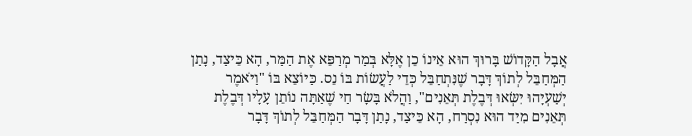אֲבָל הַקָּדוֹשׁ בָּרוּךְ הוּא אֵינוֹ כֵן אֶלָּא בְּמַר מְרַפֵּא אֶת הַמַּר, הָא כֵּיצַד, נָתַן הַמְּחַבֵּל לְתוֹךְ דָּבָר שֶׁנִּתְחַבֵּל כְּדֵי לַעֲשׂוֹת בּוֹ נֵס. כַּיּוֹצֵא בּוֹ "וַיֹּאמֶר יְשַׁעְיָהוּ יִשְּׂאוּ דְּבֶלֶת תְּאֵנִים", וַהֲלֹא בָּשָׂר חַי שֶׁאַתָּה נוֹתֵן עָלָיו דְּבֶלֶת תְּאֵנִים מִיַּד הוּא נִסְרַח, הָא כֵּיצַד, נָתַן דָּבָר הַמְּחַבֵּל לְתוֹךְ דָּבָר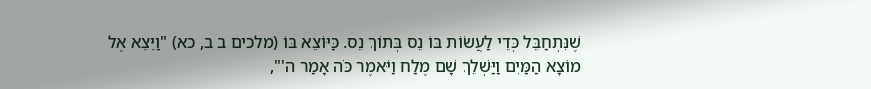שֶׁנִּתְחַבֵּל כְּדֵי לַעֲשׂוֹת בּוֹ נֵס בְּתוֹךְ נֵס. כַּיּוֹצֵא בּוֹ (מלכים ב ב, כא) "וַיֵּצֵא אֶל מוֹצָא הַמַּיִם וַיַּשְׁלֵךְ שָׁם מֶלַח וַיֹּאמֶר כֹּה אָמַר ה'",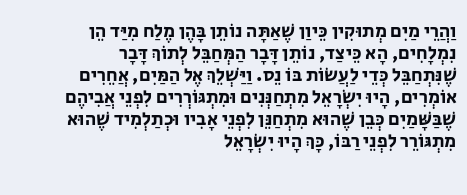וַהֲרֵי מַיִם מְתוּקִין כֵּיוַן שֶׁאַתָּה נוֹתֵן בָּהֶן מֶלַח מִיַּד הֵן נִמְלָחִים, הָא כֵּיצַד, נוֹתֵן דָּבָר הַמְּחַבֵּל לְתוֹךְ דָּבָר שֶׁנִּתְחַבֵּל כְּדֵי לַעֲשׂוֹת בּוֹ נֵס. וַיַּשְׁלֵךְ אֶל הַמַּיִם, אֲחֵרִים אוֹמְרִים, הָיוּ יִשְׂרָאֵל מִתְחַנְּנִים וּמִתְגּוֹרְרִים לִפְנֵי אֲבִיהֶם שֶׁבַּשָּׁמַיִם כְּבֵן שֶׁהוּא מִתְחַנֵּן לִפְנֵי אָבִיו וּכְתַלְמִיד שֶׁהוּא מִתְגּוֹרֵר לִפְנֵי רַבּוֹ, כָּךְ הָיוּ יִשְׂרָאֵל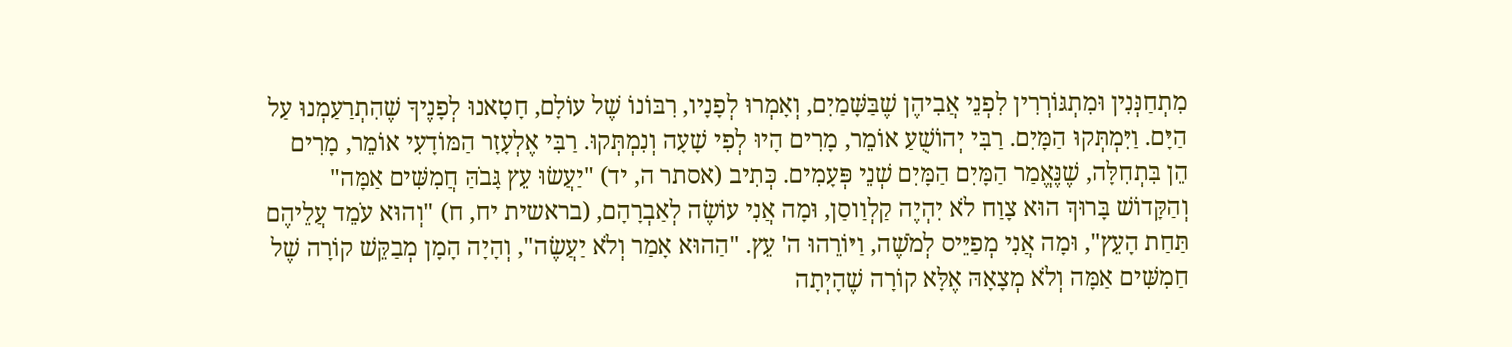מִתְחַנְּנִין וּמִתְגּוֹרְרִין לִפְנֵי אֲבִיהֶן שֶׁבַּשָּׁמַיִם, וְאָמְרוּ לְפָנָיו, רִבּוֹנוֹ שֶׁל עוֹלָם, חָטָאנוּ לְפָנֶיךָ שֶׁהִתְרַעַמְנוּ עַל הַיָּם. וַיִּמְתְּקוּ הַמָּיִם. רַבִּי יְהוֹשֻׁעַ אוֹמֵר, מָרִים הָיוּ לְפִי שָׁעָה וְנִמְתְּקוּ. רַבִּי אֶלְעָזָר הַמּוֹדָעִי אוֹמֵר, מָרִים הֵן בִּתְחִלָּה, שֶׁנֶּאֱמַר הַמָּיִם הַמָּיִם שְׁנֵי פְּעָמִים. כְּתִיב (אסתר ה, יד) "יַעֲשׂוּ עֵץ גָּבֹהַּ חֲמִשִּׁים אַמָּה" וְהַקָּדוֹשׁ בָּרוּךְ הוּא צָוַח לֹא יִהְיֶה קַלְוַוסַן, וּמָה אֲנִי עוֹשֶׂה לְאַבְרָהָם, (בראשית יח, ח) "וְהוּא עֹמֵד עֲלֵיהֶם תַּחַת הָעֵץ", וּמָה אֲנִי מְפַיֵּיס לְמֹשֶׁה, וַיּוֹרֵהוּ ה' עֵץ. "הַהוּא אָמַר וְלֹא יַעֲשֶׂה", וְהָיָה הָמָן מְבַקֵּשׁ קוֹרָה שֶׁל חַמִשִּׁים אַמָּה וְלֹא מְצָאָהּ אֶלָּא קוֹרָה שֶׁהָיְתָה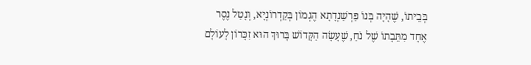בְּבֵיתוֹ, שֶׁהָיָה בְּנוֹ פַּרְשַׁנְדָתָא הֶגְמוֹן בְּקַדְרוֹנְיָא, וְנָטַל נֶסֶר אֶחָד מִתֵּבָתוֹ שֶׁל נֹחַ, שֶׁעָשָׂה הַקָּדוֹשׁ בָּרוּךְ הוּא זִכָּרוֹן לָעוֹלָם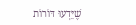שֶׁיֵּדְעוּ דּוֹרוֹת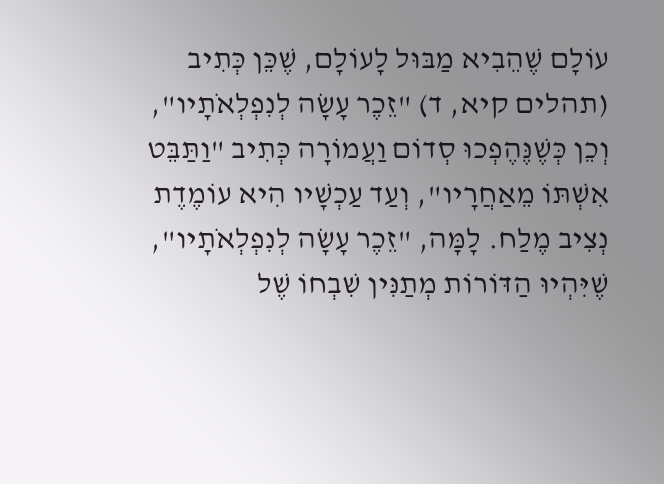עוֹלָם שֶׁהֵבִיא מַבּוּל לָעוֹלָם, שֶׁכֵּן כְּתִיב (תהלים קיא, ד) "זֵכֶר עָשָׂה לְנִפְלְאֹתָיו", וְכֵן כְּשֶׁנֶּהֶפְכוּ סְדוֹם וַעֲמוֹרָה כְּתִיב "וַתַּבֵּט אִשְׁתּוֹ מֵאַחֲרָיו", וְעַד עַכְשָׁיו הִיא עוֹמֶדֶת נְצִיב מֶלַח. לָמָּה, "זֵכֶר עָשָׂה לְנִפְלְאֹתָיו", שֶׁיִּהְיוּ הַדּוֹרוֹת מְתַנִּין שִׁבְחוֹ שֶׁל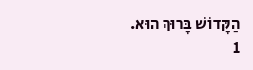הַקָּדוֹשׁ בָּרוּךְ הוּא.
1